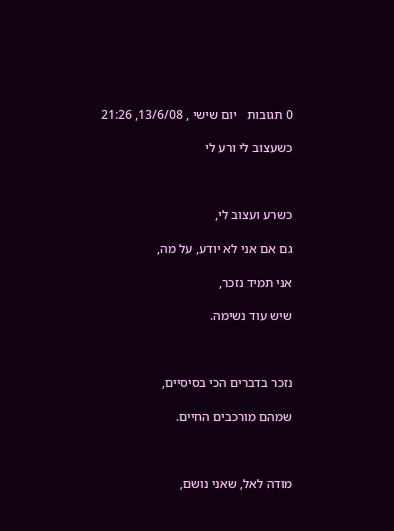0 תגובות   יום שישי , 13/6/08, 21:26

כשעצוב לי ורע לי



כשרע ועצוב לי,

גם אם אני לא יודע, על מה,

אני תמיד נזכר,

שיש עוד נשימה.



נזכר בדברים הכי בסיסיים,

שמהם מורכבים החיים.



מודה לאל, שאני נושם,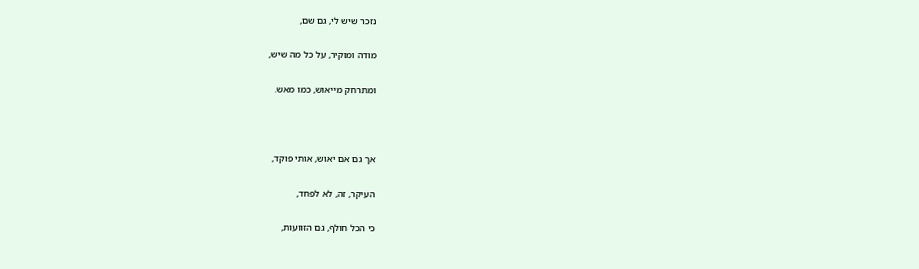נזכר שיש לי, גם שם,

מודה ומוקיר, על כל מה שיש,

ומתרחק מייאוש, כמו מאש.



אך גם אם יאוש, אותי פוקד,

העיקר, זה, לא לפחד,

כי הכל חולף, גם הזוועות,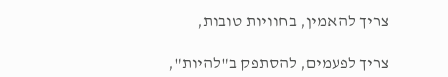צריך להאמין, בחוויות טובות,

צריך לפעמים, להסתפק ב"להיות",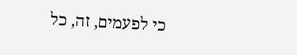כי לפעמים, זה, כל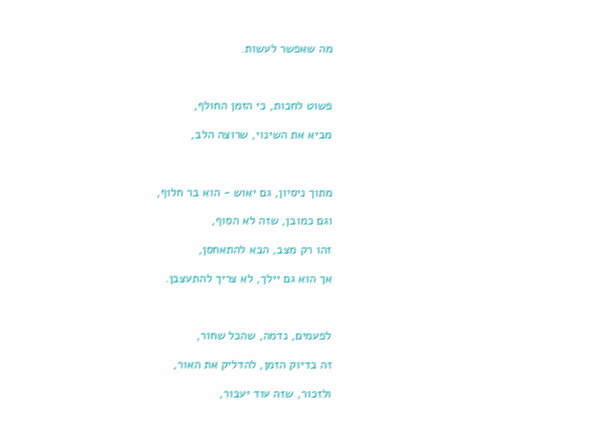מה שאפשר לעשות.



פשוט לחכות, כי הזמן החולף,

מביא את השינוי, שרוצה הלב,



מתוך ניסיון, גם יאוש - הוא בר חלוף,

וגם כמובן, שזה לא הסוף,

זהו רק מצב, הבא להתאחסן,

אך הוא גם יילך, לא צריך להתעצבן.



לפעמים, נדמה, שהכל שחור,

זה בדיוק הזמן, להדליק את האור,

ולזכור, שזה עוד יעבור,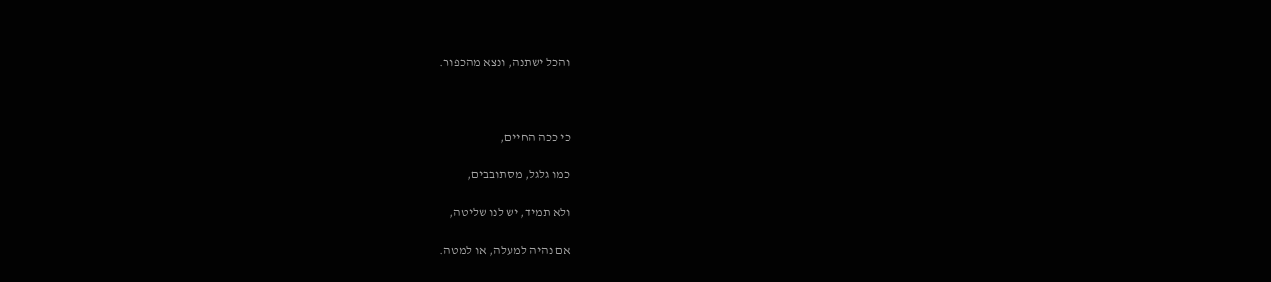והכל ישתנה, ונצא מהכפור.



כי ככה החיים,

כמו גלגל, מסתובבים,

ולא תמיד, יש לנו שליטה,

אם נהיה למעלה, או למטה.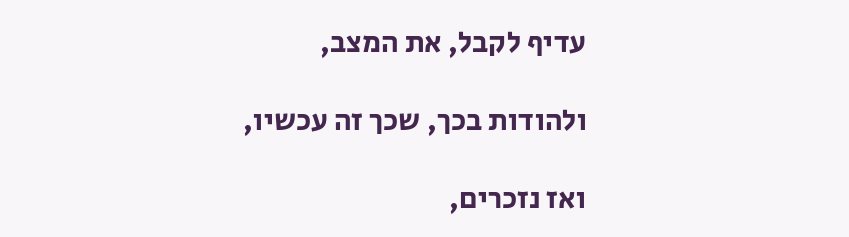עדיף לקבל, את המצב,

ולהודות בכך, שכך זה עכשיו,

ואז נזכרים,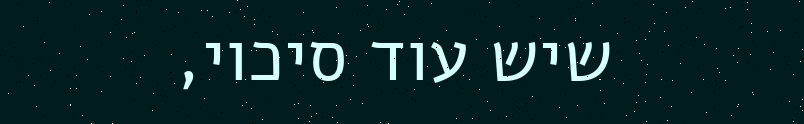שיש עוד סיכוי,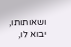ושאותותו, יבוא לו,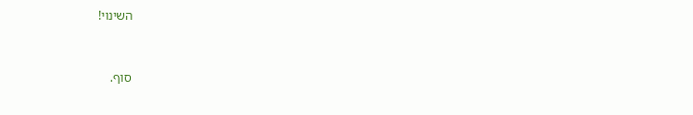השינוי!



סוף.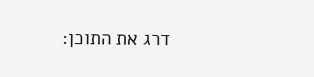דרג את התוכן: